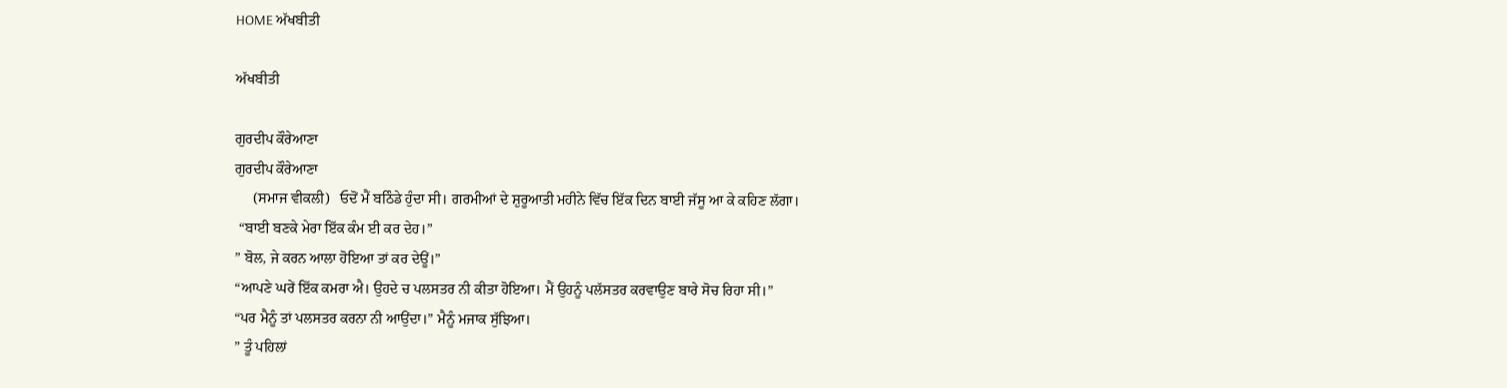HOME ਅੱਖਬੀਤੀ

ਅੱਖਬੀਤੀ

ਗੁਰਦੀਪ ਕੌਰੇਆਣਾ
ਗੁਰਦੀਪ ਕੌਰੇਆਣਾ
     (ਸਮਾਜ ਵੀਕਲੀ)   ਓਦੋਂ ਮੈਂ ਬਠਿੰਡੇ ਹੁੰਦਾ ਸੀ। ਗਰਮੀਆਂ ਦੇ ਸ਼ੁਰੂਆਤੀ ਮਹੀਨੇ ਵਿੱਚ ਇੱਕ ਦਿਨ ਬਾਈ ਜੱਸੂ ਆ ਕੇ ਕਹਿਣ ਲੱਗਾ।
 “ਬਾਈ ਬਣਕੇ ਮੇਰਾ ਇੱਕ ਕੰਮ ਈ ਕਰ ਦੇਹ।”
” ਬੋਲ, ਜੇ ਕਰਨ ਆਲਾ ਹੋਇਆ ਤਾਂ ਕਰ ਦੇਊਂ।”
“ਆਪਣੇ ਘਰੇਂ ਇੱਕ ਕਮਰਾ ਐ। ਉਹਦੇ ਚ ਪਲਸਤਰ ਨੀ ਕੀਤਾ ਹੋਇਆ। ਮੈਂ ਉਹਨੂੰ ਪਲੱਸਤਰ ਕਰਵਾਉਣ ਬਾਰੇ ਸੋਚ ਰਿਹਾ ਸੀ।”
“ਪਰ ਮੈਨੂੰ ਤਾਂ ਪਲਸਤਰ ਕਰਨਾ ਨੀ ਆਉਂਦਾ।” ਮੈਨੂੰ ਮਜਾਕ ਸੁੱਝਿਆ।
” ਤੂੰ ਪਹਿਲਾਂ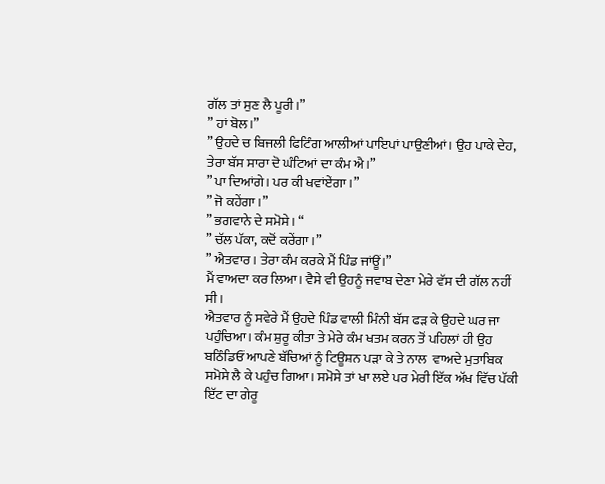ਗੱਲ ਤਾਂ ਸੁਣ ਲੈ ਪੂਰੀ।”
” ਹਾਂ ਬੋਲ।”
” ਉਹਦੇ ਚ ਬਿਜਲੀ ਫਿਟਿੰਗ ਆਲੀਆਂ ਪਾਇਪਾਂ ਪਾਉਣੀਆਂ। ਉਹ ਪਾਕੇ ਦੇਹ, ਤੇਰਾ ਬੱਸ ਸਾਰਾ ਦੋ ਘੰਟਿਆਂ ਦਾ ਕੰਮ ਐ।”
” ਪਾ ਦਿਆਂਗੇ। ਪਰ ਕੀ ਖਵਾਂਏਂਗਾ।”
” ਜੋ ਕਹੇਂਗਾ।”
” ਭਗਵਾਨੇ ਦੇ ਸਮੋਸੇ। “
” ਚੱਲ ਪੱਕਾ, ਕਦੋਂ ਕਰੇਂਗਾ।”
” ਐਤਵਾਰ। ਤੇਰਾ ਕੰਮ ਕਰਕੇ ਮੈਂ ਪਿੰਡ ਜਾਂਊਂ।”
ਮੈਂ ਵਾਅਦਾ ਕਰ ਲਿਆ। ਵੈਸੇ ਵੀ ਉਹਨੂੰ ਜਵਾਬ ਦੇਣਾ ਮੇਰੇ ਵੱਸ ਦੀ ਗੱਲ ਨਹੀਂ ਸੀ।
ਐਤਵਾਰ ਨੂੰ ਸਵੇਰੇ ਮੈਂ ਉਹਦੇ ਪਿੰਡ ਵਾਲੀ ਮਿੰਨੀ ਬੱਸ ਫੜ ਕੇ ਉਹਦੇ ਘਰ ਜਾ ਪਹੁੰਚਿਆ। ਕੰਮ ਸ਼ੁਰੂ ਕੀਤਾ ਤੇ ਮੇਰੇ ਕੰਮ ਖਤਮ ਕਰਨ ਤੋਂ ਪਹਿਲਾਂ ਹੀ ਉਹ ਬਠਿੰਡਿਓਂ ਆਪਣੇ ਬੱਚਿਆਂ ਨੂੰ ਟਿਊਸ਼ਨ ਪੜਾ ਕੇ ਤੇ ਨਾਲ  ਵਾਅਦੇ ਮੁਤਾਬਿਕ ਸਮੋਸੇ ਲੈ ਕੇ ਪਹੁੰਚ ਗਿਆ। ਸਮੋਸੇ ਤਾਂ ਖਾ ਲਏ ਪਰ ਮੇਰੀ ਇੱਕ ਅੱਖ ਵਿੱਚ ਪੱਕੀ ਇੱਟ ਦਾ ਗੇਰੂ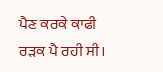ਪੈਣ ਕਰਕੇ ਕਾਫੀ ਰੜਕ ਪੈ ਰਹੀ ਸੀ।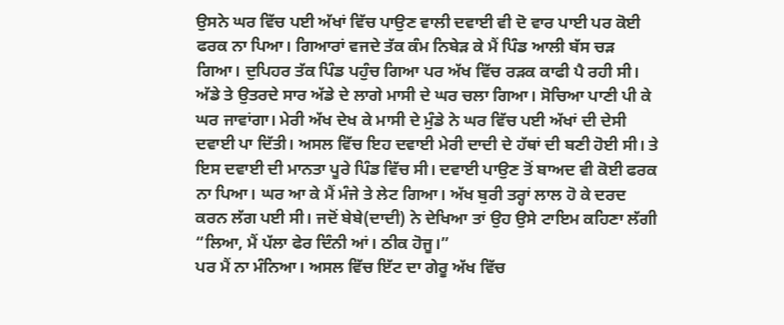ਉਸਨੇ ਘਰ ਵਿੱਚ ਪਈ ਅੱਖਾਂ ਵਿੱਚ ਪਾਉਣ ਵਾਲੀ ਦਵਾਈ ਵੀ ਦੋ ਵਾਰ ਪਾਈ ਪਰ ਕੋਈ ਫਰਕ ਨਾ ਪਿਆ। ਗਿਆਰਾਂ ਵਜਦੇ ਤੱਕ ਕੰਮ ਨਿਬੇੜ ਕੇ ਮੈਂ ਪਿੰਡ ਆਲੀ ਬੱਸ ਚੜ ਗਿਆ। ਦੁਪਿਹਰ ਤੱਕ ਪਿੰਡ ਪਹੁੰਚ ਗਿਆ ਪਰ ਅੱਖ ਵਿੱਚ ਰੜਕ ਕਾਫੀ ਪੈ ਰਹੀ ਸੀ। ਅੱਡੇ ਤੇ ਉਤਰਦੇ ਸਾਰ ਅੱਡੇ ਦੇ ਲਾਗੇ ਮਾਸੀ ਦੇ ਘਰ ਚਲਾ ਗਿਆ। ਸੋਚਿਆ ਪਾਣੀ ਪੀ ਕੇ ਘਰ ਜਾਵਾਂਗਾ। ਮੇਰੀ ਅੱਖ ਦੇਖ ਕੇ ਮਾਸੀ ਦੇ ਮੁੰਡੇ ਨੇ ਘਰ ਵਿੱਚ ਪਈ ਅੱਖਾਂ ਦੀ ਦੇਸੀ ਦਵਾਈ ਪਾ ਦਿੱਤੀ। ਅਸਲ ਵਿੱਚ ਇਹ ਦਵਾਈ ਮੇਰੀ ਦਾਦੀ ਦੇ ਹੱਥਾਂ ਦੀ ਬਣੀ ਹੋਈ ਸੀ। ਤੇ ਇਸ ਦਵਾਈ ਦੀ ਮਾਨਤਾ ਪੂਰੇ ਪਿੰਡ ਵਿੱਚ ਸੀ। ਦਵਾਈ ਪਾਉਣ ਤੋਂ ਬਾਅਦ ਵੀ ਕੋਈ ਫਰਕ ਨਾ ਪਿਆ। ਘਰ ਆ ਕੇ ਮੈਂ ਮੰਜੇ ਤੇ ਲੇਟ ਗਿਆ। ਅੱਖ ਬੁਰੀ ਤਰ੍ਹਾਂ ਲਾਲ ਹੋ ਕੇ ਦਰਦ ਕਰਨ ਲੱਗ ਪਈ ਸੀ। ਜਦੋਂ ਬੇਬੇ(ਦਾਦੀ) ਨੇ ਦੇਖਿਆ ਤਾਂ ਉਹ ਉਸੇ ਟਾਇਮ ਕਹਿਣਾ ਲੱਗੀ
“ਲਿਆ, ਮੈਂ ਪੱਲਾ ਫੇਰ ਦਿੰਨੀ ਆਂ। ਠੀਕ ਹੋਜੂ।”
ਪਰ ਮੈਂ ਨਾ ਮੰਨਿਆ। ਅਸਲ ਵਿੱਚ ਇੱਟ ਦਾ ਗੇਰੂ ਅੱਖ ਵਿੱਚ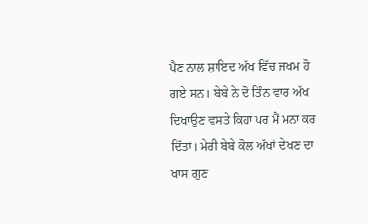ਪੈਣ ਨਾਲ ਸ਼ਾਇਦ ਅੱਖ ਵਿੱਚ ਜਖਮ ਹੋ ਗਏ ਸਨ। ਬੇਬੇ ਨੇ ਦੋ ਤਿੰਨ ਵਾਰ ਅੱਖ ਦਿਖਾਉਣ ਵਸਤੇ ਕਿਹਾ ਪਰ ਮੈਂ ਮਨਾ ਕਰ ਦਿੱਤਾ। ਮੇਰੀ ਬੇਬੇ ਕੋਲ ਅੱਖਾਂ ਦੇਖਣ ਦਾ ਖਾਸ ਗੁਣ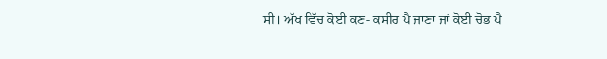ਸੀ। ਅੱਖ ਵਿੱਚ ਕੋਈ ਕਣ- ਕਸੀਰ ਪੈ ਜਾਣਾ ਜਾਂ ਕੋਈ ਚੋਭ ਪੈ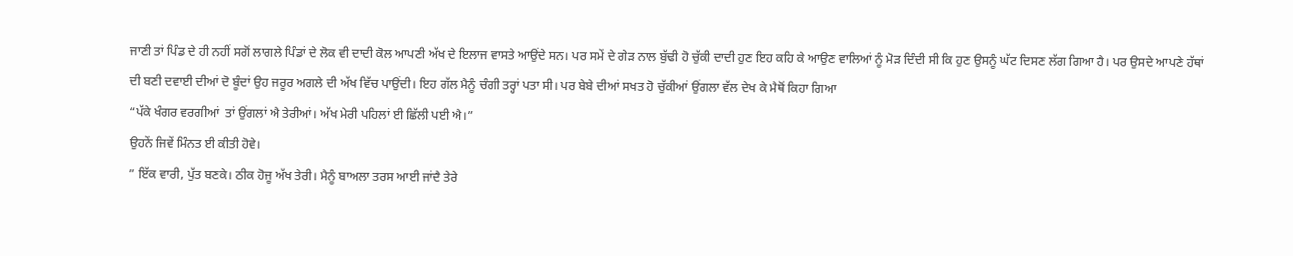ਜਾਣੀ ਤਾਂ ਪਿੰਡ ਦੇ ਹੀ ਨਹੀਂ ਸਗੋਂ ਲਾਗਲੇ ਪਿੰਡਾਂ ਦੇ ਲੋਕ ਵੀ ਦਾਦੀ ਕੋਲ ਆਪਣੀ ਅੱਖ ਦੇ ਇਲਾਜ ਵਾਸਤੇ ਆਉਂਦੇ ਸਨ। ਪਰ ਸਮੇਂ ਦੇ ਗੇੜ ਨਾਲ ਬੁੱਢੀ ਹੋ ਚੁੱਕੀ ਦਾਦੀ ਹੁਣ ਇਹ ਕਹਿ ਕੇ ਆਉਣ ਵਾਲਿਆਂ ਨੂੰ ਮੋੜ ਦਿੰਦੀ ਸੀ ਕਿ ਹੁਣ ਉਸਨੂੰ ਘੱਟ ਦਿਸਣ ਲੱਗ ਗਿਆ ਹੈ। ਪਰ ਉਸਦੇ ਆਪਣੇ ਹੱਥਾਂ ਦੀ ਬਣੀ ਦਵਾਈ ਦੀਆਂ ਦੋ ਬੂੰਦਾਂ ਉਹ ਜਰੂਰ ਅਗਲੇ ਦੀ ਅੱਖ ਵਿੱਚ ਪਾਉਂਦੀ। ਇਹ ਗੱਲ ਮੈਨੂੰ ਚੰਗੀ ਤਰ੍ਹਾਂ ਪਤਾ ਸੀ। ਪਰ ਬੇਬੇ ਦੀਆਂ ਸਖਤ ਹੋ ਚੁੱਕੀਆਂ ਉਂਗਲਾ ਵੱਲ ਦੇਖ ਕੇ ਮੈਥੋਂ ਕਿਹਾ ਗਿਆ
“ਪੱਕੇ ਖੰਗਰ ਵਰਗੀਆਂ  ਤਾਂ ਉਂਗਲਾਂ ਐ ਤੇਰੀਆਂ। ਅੱਖ ਮੇਰੀ ਪਹਿਲਾਂ ਈ ਛਿੱਲੀ ਪਈ ਐ।”
ਉਹਨੇਂ ਜਿਵੇਂ ਮਿੰਨਤ ਈ ਕੀਤੀ ਹੋਵੇ।
” ਇੱਕ ਵਾਰੀ, ਪੁੱਤ ਬਣਕੇ। ਠੀਕ ਹੋਜੂ ਅੱਖ ਤੇਰੀ। ਮੈਨੂੰ ਬਾਅਲਾ ਤਰਸ ਆਈ ਜਾਂਦੈ ਤੇਰੇ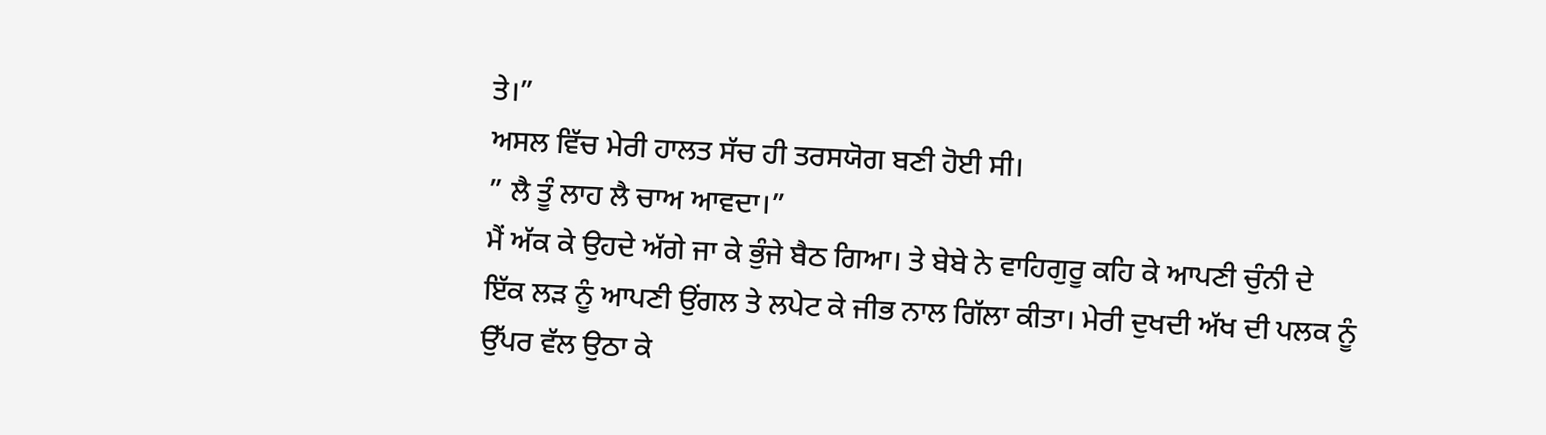ਤੇ।”
ਅਸਲ ਵਿੱਚ ਮੇਰੀ ਹਾਲਤ ਸੱਚ ਹੀ ਤਰਸਯੋਗ ਬਣੀ ਹੋਈ ਸੀ।
” ਲੈ ਤੂੰ ਲਾਹ ਲੈ ਚਾਅ ਆਵਦਾ।”
ਮੈਂ ਅੱਕ ਕੇ ਉਹਦੇ ਅੱਗੇ ਜਾ ਕੇ ਭੁੰਜੇ ਬੈਠ ਗਿਆ। ਤੇ ਬੇਬੇ ਨੇ ਵਾਹਿਗੁਰੂ ਕਹਿ ਕੇ ਆਪਣੀ ਚੁੰਨੀ ਦੇ ਇੱਕ ਲੜ ਨੂੰ ਆਪਣੀ ਉਂਗਲ ਤੇ ਲਪੇਟ ਕੇ ਜੀਭ ਨਾਲ ਗਿੱਲਾ ਕੀਤਾ। ਮੇਰੀ ਦੁਖਦੀ ਅੱਖ ਦੀ ਪਲਕ ਨੂੰ ਉੱਪਰ ਵੱਲ ਉਠਾ ਕੇ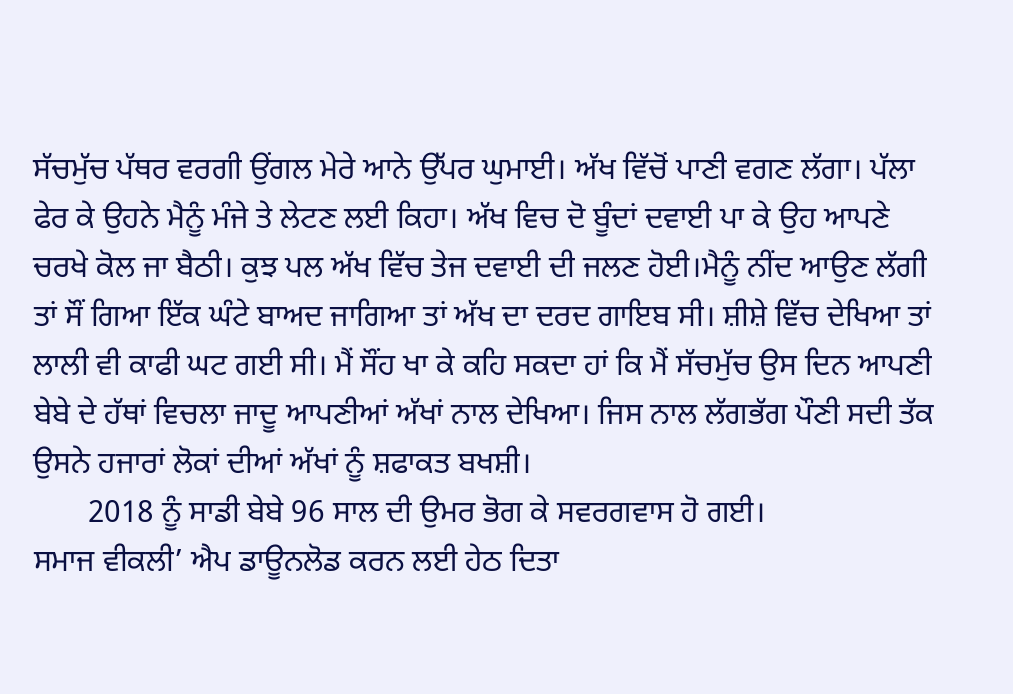ਸੱਚਮੁੱਚ ਪੱਥਰ ਵਰਗੀ ਉਂਗਲ ਮੇਰੇ ਆਨੇ ਉੱਪਰ ਘੁਮਾਈ। ਅੱਖ ਵਿੱਚੋਂ ਪਾਣੀ ਵਗਣ ਲੱਗਾ। ਪੱਲਾ ਫੇਰ ਕੇ ਉਹਨੇ ਮੈਨੂੰ ਮੰਜੇ ਤੇ ਲੇਟਣ ਲਈ ਕਿਹਾ। ਅੱਖ ਵਿਚ ਦੋ ਬੂੰਦਾਂ ਦਵਾਈ ਪਾ ਕੇ ਉਹ ਆਪਣੇ ਚਰਖੇ ਕੋਲ ਜਾ ਬੈਠੀ। ਕੁਝ ਪਲ ਅੱਖ ਵਿੱਚ ਤੇਜ ਦਵਾਈ ਦੀ ਜਲਣ ਹੋਈ।ਮੈਨੂੰ ਨੀਂਦ ਆਉਣ ਲੱਗੀ ਤਾਂ ਸੌਂ ਗਿਆ ਇੱਕ ਘੰਟੇ ਬਾਅਦ ਜਾਗਿਆ ਤਾਂ ਅੱਖ ਦਾ ਦਰਦ ਗਾਇਬ ਸੀ। ਸ਼ੀਸ਼ੇ ਵਿੱਚ ਦੇਖਿਆ ਤਾਂ ਲਾਲੀ ਵੀ ਕਾਫੀ ਘਟ ਗਈ ਸੀ। ਮੈਂ ਸੌਂਹ ਖਾ ਕੇ ਕਹਿ ਸਕਦਾ ਹਾਂ ਕਿ ਮੈਂ ਸੱਚਮੁੱਚ ਉਸ ਦਿਨ ਆਪਣੀ ਬੇਬੇ ਦੇ ਹੱਥਾਂ ਵਿਚਲਾ ਜਾਦੂ ਆਪਣੀਆਂ ਅੱਖਾਂ ਨਾਲ ਦੇਖਿਆ। ਜਿਸ ਨਾਲ ਲੱਗਭੱਗ ਪੌਣੀ ਸਦੀ ਤੱਕ ਉਸਨੇ ਹਜਾਰਾਂ ਲੋਕਾਂ ਦੀਆਂ ਅੱਖਾਂ ਨੂੰ ਸ਼ਫਾਕਤ ਬਖਸ਼ੀ।
       2018 ਨੂੰ ਸਾਡੀ ਬੇਬੇ 96 ਸਾਲ ਦੀ ਉਮਰ ਭੋਗ ਕੇ ਸਵਰਗਵਾਸ ਹੋ ਗਈ।
ਸਮਾਜ ਵੀਕਲੀ’ ਐਪ ਡਾਊਨਲੋਡ ਕਰਨ ਲਈ ਹੇਠ ਦਿਤਾ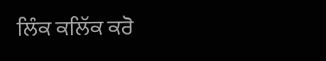ਲਿੰਕ ਕਲਿੱਕ ਕਰੋ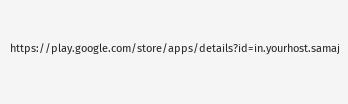https://play.google.com/store/apps/details?id=in.yourhost.samaj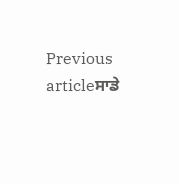Previous articleਸਾਡੇ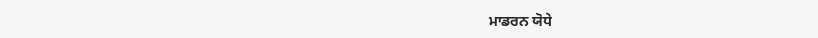ਮਾਡਰਨ ਯੋਧੇ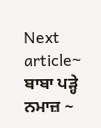Next article~ ਬਾਬਾ ਪੜ੍ਹੇ ਨਮਾਜ਼ ~